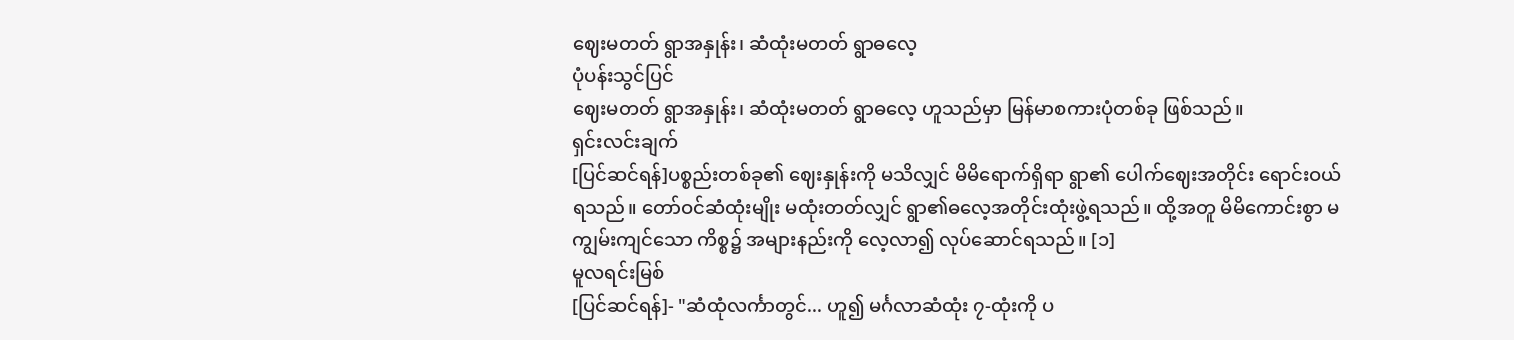ဈေးမတတ် ရွာအနှုန်း၊ ဆံထုံးမတတ် ရွာဓလေ့
ပုံပန်းသွင်ပြင်
ဈေးမတတ် ရွာအနှုန်း၊ ဆံထုံးမတတ် ရွာဓလေ့ ဟူသည်မှာ မြန်မာစကားပုံတစ်ခု ဖြစ်သည်။
ရှင်းလင်းချက်
[ပြင်ဆင်ရန်]ပစ္စည်းတစ်ခု၏ ဈေးနှုန်းကို မသိလျှင် မိမိရောက်ရှိရာ ရွာ၏ ပေါက်ဈေးအတိုင်း ရောင်းဝယ်ရသည်။ တော်ဝင်ဆံထုံးမျိုး မထုံးတတ်လျှင် ရွာ၏ဓလေ့အတိုင်းထုံးဖွဲ့ရသည်။ ထို့အတူ မိမိကောင်းစွာ မကျွမ်းကျင်သော ကိစ္စ၌ အများနည်းကို လေ့လာ၍ လုပ်ဆောင်ရသည်။ [၁]
မူလရင်းမြစ်
[ပြင်ဆင်ရန်]- "ဆံထုံလင်္ကာတွင်... ဟူ၍ မင်္ဂလာဆံထုံး ၇-ထုံးကို ပ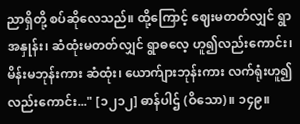ညာရှိတို့ စပ်ဆိုလေသည်။ ထို့ကြောင့် ဈေးမတတ်လျှင် ရွာအနှုန်း၊ ဆံထုံးမတတ်လျှင် ရွာဓလေ့ ဟူ၍လည်းကောင်း၊ မိန်းမဘုန်းကား ဆံထုံး၊ ယောက်ျားဘုန်းကား လက်ရုံးဟူ၍လည်းကောင်း..." [၁၂၁၂] ဓာန်ပါဌ် (ဝိသော)။ ၁၄၉။